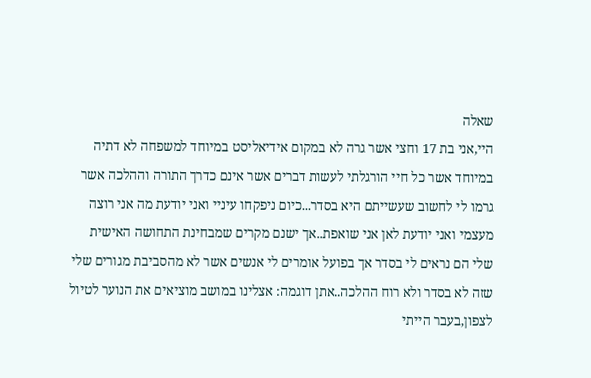שאלה
היי,אני בת 17 וחצי אשר גרה לא במקום אידיאליסט במיוחד למשפחה לא דתיה במיוחד אשר כל חיי הורגלתי לעשות דברים אשר אינם כדרך התורה וההלכה אשר גרמו לי לחשוב שעשייתם היא בסדר...כיום ניפקחו עיניי ואני יודעת מה אני רוצה מעצמי ואני יודעת לאן אני שואפת..אך ישנם מקרים שמבחינת התחושה האישית שלי הם נראים לי בסדר אך בפועל אומרים לי אנשים אשר לא מהסביבת מגורים שלי שזה לא בסדר ולא רוח ההלכה..אתן דוגמה: אצלינו במושב מוציאים את הנוער לטיול לצפון,בעבר הייתי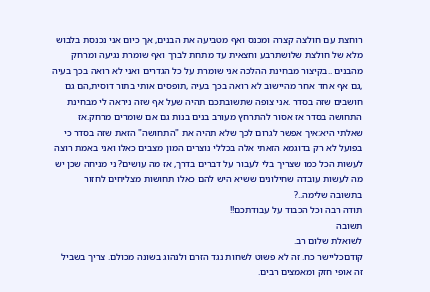רוחצת עם חולצה קצרה ומכנס ואף מטביעה את הבנים, אך כיום אני נכנסת בלבוש מלא של חולצת שלושתרבע וחצאית עד מתחת לברך ואף שומרת נגיעה ומרחק מהבנים ..בקיצור מבחינת ההלכה אני שומרת על כל הגדרים ואני לא רואה בכך בעיה ,גם אף אחד אחר מהיישוב לא רואה בכך בעיה ,תופסים אותי בתור דוסית,הם גם חושבים שזה בסדר .אני צופה שתשובתכם תהיה שעל אף שזה ניראה לי מבחינת התחושה בסדר אז אסור להתרחץ מעורב בנים בנות גם אם שומרים מרחק.אז שאלתי היא:איך אפשר לגרום לכך שלא תהיה את "התחושה" הזאת שזה בסדר כי בפועל לא רק בדוגמא הזאתי אלה בכללי נוצרים המון מצבים כאלו ואני באמת רוצה לעשות הכל כמו שצריך בלי לעבור על דברים בדרך, אז מה עושים? ני מניחה שכן יש מה לעשות עובדה שחילונים ששיא היש להם כאלו תחושות מצליחים לחזור בתשובה שלימה..?
תודה רבה וכל הכבוד על עבודתכם!!
תשובה
לשואלת שלום רב.
קודםכליישר כח. זה לא פשוט לשחות נגד הזרם ולנהוג בשונה מכולם. צריך בשביל זה אופי חזק ומאמצים רבים.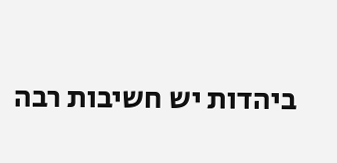ביהדות יש חשיבות רבה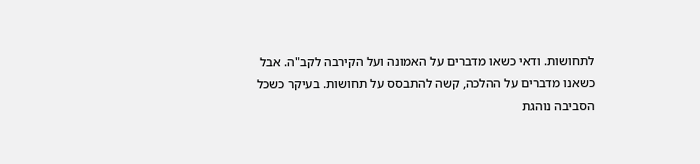לתחושות. ודאי כשאו מדברים על האמונה ועל הקירבה לקב"ה. אבל כשאנו מדברים על ההלכה, קשה להתבסס על תחושות. בעיקר כשכל הסביבה נוהגת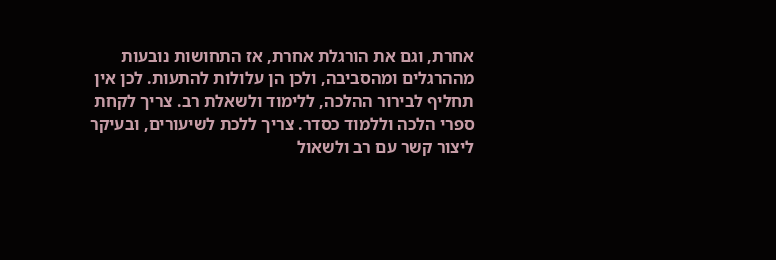אחרת, וגם את הורגלת אחרת, אז התחושות נובעות מההרגלים ומהסביבה, ולכן הן עלולות להתעות. לכן אין תחליף לבירור ההלכה, ללימוד ולשאלת רב. צריך לקחת ספרי הלכה וללמוד כסדר. צריך ללכת לשיעורים, ובעיקר ליצור קשר עם רב ולשאול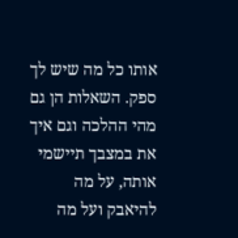אותו כל מה שיש לך ספק. השאלות הן גם מהי ההלכה וגם איך את במצבך תיישמי אותה, על מה להיאבק ועל מה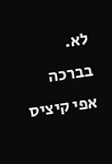לא.
בברכה
אפי קיציס